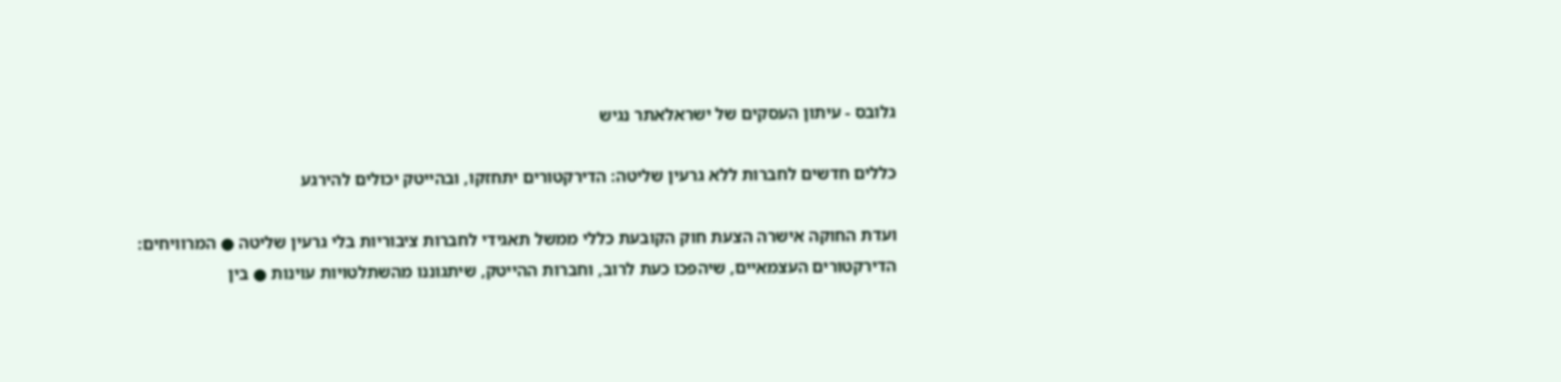גלובס - עיתון העסקים של ישראלאתר נגיש

כללים חדשים לחברות ללא גרעין שליטה: הדירקטורים יתחזקו, ובהייטק יכולים להירגע

ועדת החוקה אישרה הצעת חוק הקובעת כללי ממשל תאגידי לחברות ציבוריות בלי גרעין שליטה ● המרוויחים: הדירקטורים העצמאיים, שיהפכו כעת לרוב, וחברות ההייטק, שיתגוננו מהשתלטויות עוינות ● בין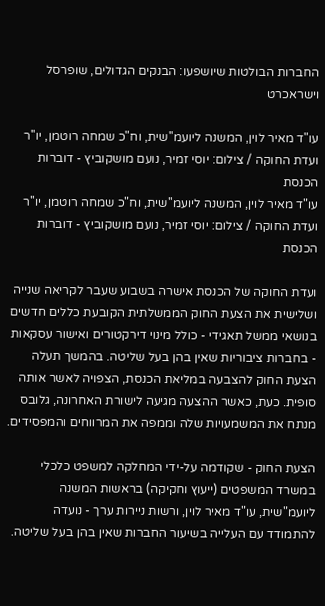החברות הבולטות שיושפעו: הבנקים הגדולים, שופרסל וישראכרט

עו"ד מאיר לוין, המשנה ליועמ''שית, וח"כ שמחה רוטמן, יו''ר ועדת החוקה / צילום: יוסי זמיר, נועם מושקוביץ - דוברות הכנסת
עו"ד מאיר לוין, המשנה ליועמ''שית, וח"כ שמחה רוטמן, יו''ר ועדת החוקה / צילום: יוסי זמיר, נועם מושקוביץ - דוברות הכנסת

ועדת החוקה של הכנסת אישרה בשבוע שעבר לקריאה שנייה ושלישית את הצעת החוק הממשלתית הקובעת כללים חדשים בנושאי ממשל תאגידי - כולל מינוי דירקטורים ואישור עסקאות - בחברות ציבוריות שאין בהן בעל שליטה. בהמשך תעלה הצעת החוק להצבעה במליאת הכנסת, הצפויה לאשר אותה סופית. כעת, כאשר ההצעה מגיעה לישורת האחרונה, גלובס מנתח את המשמעויות שלה וממפה את המרווחים והמפסידים.

הצעת החוק - שקודמה על-ידי המחלקה למשפט כלכלי במשרד המשפטים (ייעוץ וחקיקה) בראשות המשנה ליועמ"שית, עו"ד מאיר לוין, ורשות ניירות ערך - נועדה להתמודד עם העלייה בשיעור החברות שאין בהן בעל שליטה.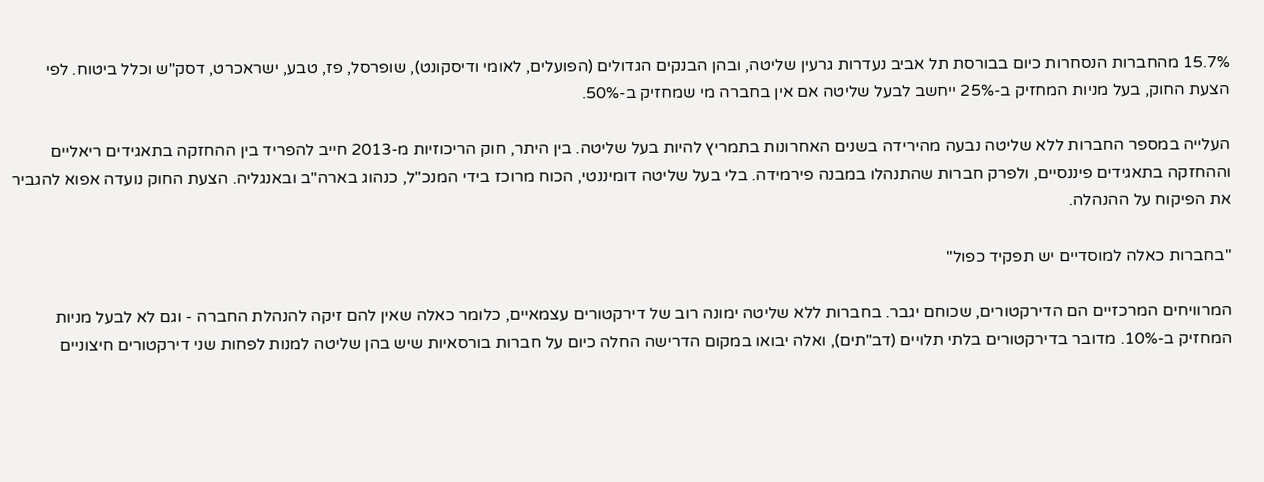15.7% מהחברות הנסחרות כיום בבורסת תל אביב נעדרות גרעין שליטה, ובהן הבנקים הגדולים (הפועלים, לאומי ודיסקונט), שופרסל, פז, טבע, ישראכרט, דסק"ש וכלל ביטוח. לפי הצעת החוק, בעל מניות המחזיק ב-25% ייחשב לבעל שליטה אם אין בחברה מי שמחזיק ב-50%.

העלייה במספר החברות ללא שליטה נבעה מהירידה בשנים האחרונות בתמריץ להיות בעל שליטה. בין היתר, חוק הריכוזיות מ-2013 חייב להפריד בין ההחזקה בתאגידים ריאליים וההחזקה בתאגידים פיננסיים, ולפרק חברות שהתנהלו במבנה פירמידה. בלי בעל שליטה דומיננטי, הכוח מרוכז בידי המנכ"ל, כנהוג בארה"ב ובאנגליה. הצעת החוק נועדה אפוא להגביר את הפיקוח על ההנהלה.

"בחברות כאלה למוסדיים יש תפקיד כפול"

המרוויחים המרכזיים הם הדירקטורים, שכוחם יגבר. בחברות ללא שליטה ימונה רוב של דירקטורים עצמאיים, כלומר כאלה שאין להם זיקה להנהלת החברה - וגם לא לבעל מניות המחזיק ב-10%. מדובר בדירקטורים בלתי תלויים (דב"תים), ואלה יבואו במקום הדרישה החלה כיום על חברות בורסאיות שיש בהן שליטה למנות לפחות שני דירקטורים חיצוניים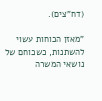(דח"צים).

"מאזן הכוחות עשוי להשתנות, כשכוחם של נושאי המשרה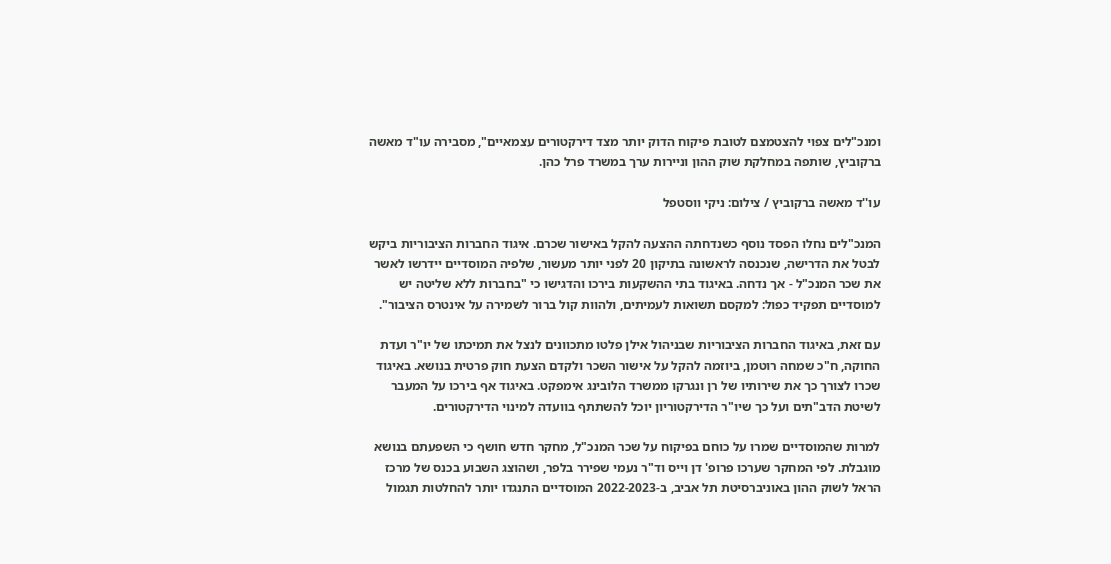ומנכ"לים צפוי להצטמצם לטובת פיקוח הדוק יותר מצד דירקטורים עצמאיים", מסבירה עו"ד מאשה ברקוביץ, שותפה במחלקת שוק ההון וניירות ערך במשרד פרל כהן.

עו''ד מאשה ברקוביץ / צילום: ניקי ווסטפל

המנכ"לים נחלו הפסד נוסף כשנדחתה ההצעה להקל באישור שכרם. איגוד החברות הציבוריות ביקש לבטל את הדרישה, שנכנסה לראשונה בתיקון 20 לפני יותר מעשור, שלפיה המוסדיים יידרשו לאשר את שכר המנכ"ל - אך נדחה. באיגוד בתי ההשקעות בירכו והדגישו כי "בחברות ללא שליטה יש למוסדיים תפקיד כפול: למקסם תשואות לעמיתים, ולהוות קול ברור לשמירה על אינטרס הציבור".

עם זאת, באיגוד החברות הציבוריות שבניהול אילן פלטו מתכוונים לנצל את תמיכתו של יו"ר ועדת החוקה, ח"כ שמחה רוטמן, ביוזמה להקל על אישור השכר ולקדם הצעת חוק פרטית בנושא. באיגוד שכרו לצורך כך את שירותיו של רן ונגרקו ממשרד הלובינג אימפקט. באיגוד אף בירכו על המעבר לשיטת הדב"תים ועל כך שיו"ר הדירקטוריון יוכל להשתתף בוועדה למינוי הדירקטורים.

למרות שהמוסדיים שמרו על כוחם בפיקוח על שכר המנכ"ל, מחקר חדש חושף כי השפעתם בנושא מוגבלת. לפי המחקר שערכו פרופ' דן וייס וד"ר נעמי שפירר בלפר, ושהוצג השבוע בכנס של מרכז הראל לשוק ההון באוניברסיטת תל אביב, ב-2022-2023 המוסדיים התנגדו יותר להחלטות תגמול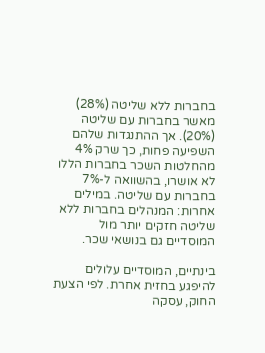בחברות ללא שליטה (28%) מאשר בחברות עם שליטה (20%). אך ההתנגדות שלהם השפיעה פחות, כך שרק 4% מהחלטות השכר בחברות הללו לא אושרו, בהשוואה ל-7% בחברות עם שליטה. במילים אחרות: המנהלים בחברות ללא שליטה חזקים יותר מול המוסדיים גם בנושאי שכר.

בינתיים, המוסדיים עלולים להיפגע בחזית אחרת. לפי הצעת החוק, עסקה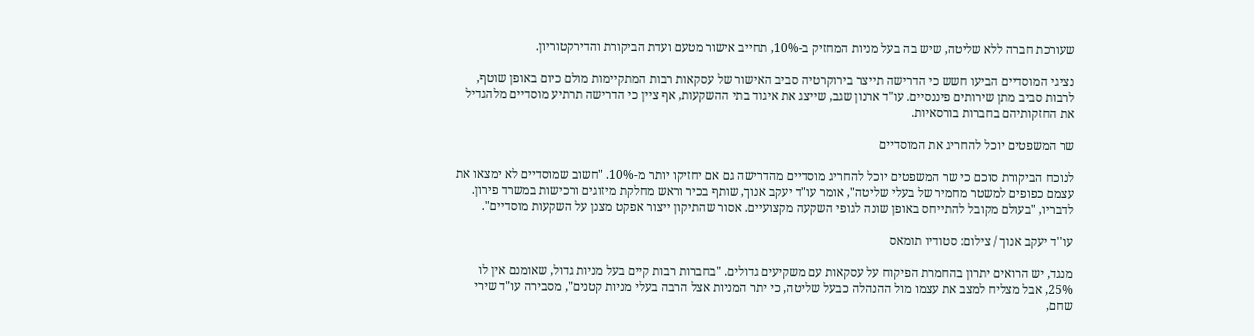שעורכת חברה ללא שליטה, שיש בה בעל מניות המחזיק ב-10%, תחייב אישור מטעם ועדת הביקורת והדירקטוריון.

נציגי המוסדיים הביעו חשש כי הדרישה תייצר בירוקרטיה סביב האישור של עסקאות רבות המתקיימות מולם כיום באופן שוטף, לרבות סביב מתן שירותים פיננסיים. עו"ד ארנון שגב, שייצג את איגוד בתי ההשקעות, אף ציין כי הדרישה תרתיע מוסדיים מלהגדיל את החזקותיהם בחברות בורסאיות.

שר המשפטים יוכל להחריג את המוסדיים

לנוכח הביקורת סוכם כי שר המשפטים יוכל להחריג מוסדיים מהדרישה גם אם יחזיקו יותר מ-10%. "חשוב שמוסדיים לא ימצאו את עצמם כפופים למשטר מחמיר של בעלי שליטה", אומר עו"ד יעקב אנוך, שותף בכיר וראש מחלקת מיזוגים ורכישות במשרד פירון. לדבריו, "בעולם מקובל להתייחס באופן שונה לגופי השקעה מקצועיים. אסור שהתיקון ייצור אפקט מצנן על השקעות מוסדיים".

עו''ד יעקב אנוך / צילום: סטודיו תומאס

מנגד, יש הרואים יתרון בהחמרת הפיקוח על עסקאות עם משקיעים גדולים. "בחברות רבות קיים בעל מניות גדול, שאומנם אין לו 25%, אבל מצליח למצב את עצמו מול ההנהלה כבעל שליטה, כי יתר המניות אצל הרבה בעלי מניות קטנים", מסבירה עו"ד שירי שחם,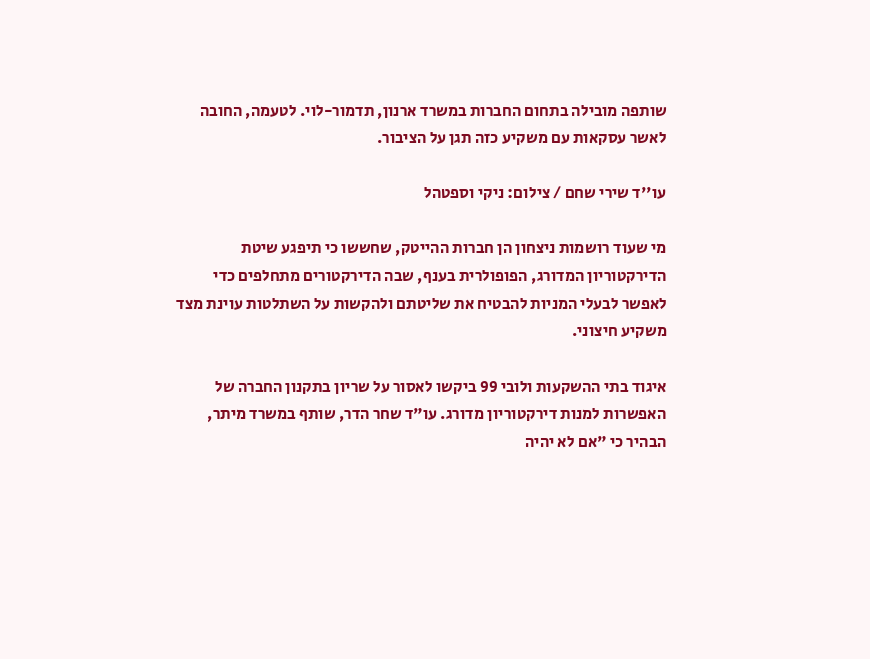שותפה מובילה בתחום החברות במשרד ארנון, תדמור-לוי. לטעמה, החובה לאשר עסקאות עם משקיע כזה תגן על הציבור.

עו''ד שירי שחם / צילום: ניקי וספטהל

מי שעוד רושמות ניצחון הן חברות ההייטק, שחששו כי תיפגע שיטת הדירקטוריון המדורג, הפופולרית בענף, שבה הדירקטורים מתחלפים כדי לאפשר לבעלי המניות להבטיח את שליטתם ולהקשות על השתלטות עוינת מצד משקיע חיצוני.

איגוד בתי ההשקעות ולובי 99 ביקשו לאסור על שריון בתקנון החברה של האפשרות למנות דירקטוריון מדורג. עו"ד שחר הדר, שותף במשרד מיתר, הבהיר כי "אם לא יהיה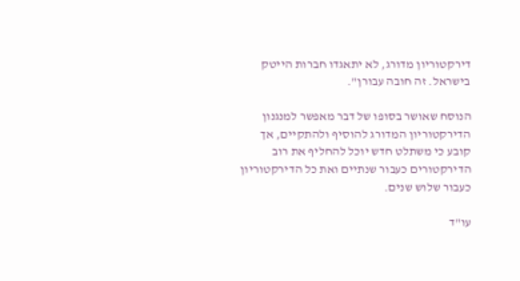דירקטוריון מדורג, לא יתאגדו חברות הייטק בישראל. זה חובה עבורן".

הנוסח שאושר בסופו של דבר מאפשר למנגנון הדירקטוריון המדורג להוסיף ולהתקיים, אך קובע כי משתלט חדש יוכל להחליף את רוב הדירקטורים כעבור שנתיים ואת כל הדירקטוריון כעבור שלוש שנים.

עו"ד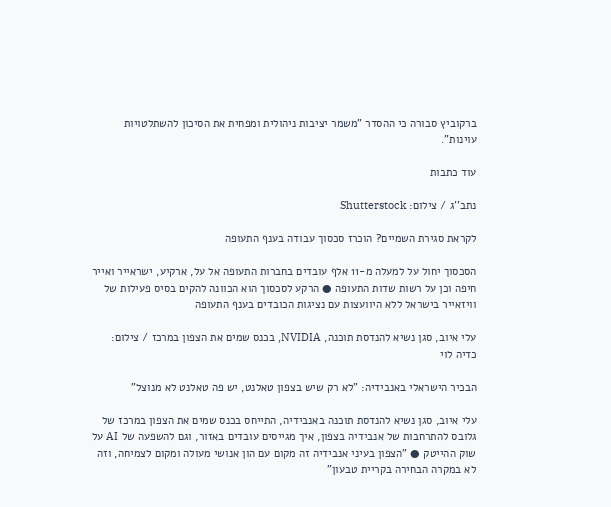ברקוביץ סבורה כי ההסדר "משמר יציבות ניהולית ומפחית את הסיכון להשתלטויות עוינות".

עוד כתבות

נתב''ג / צילום: Shutterstock

לקראת סגירת השמיים? הוכרז סכסוך עבודה בענף התעופה

הסכסוך יחול על למעלה מ-11 אלף עובדים בחברות התעופה אל על, ארקיע, ישראייר ואייר חיפה וכן על רשות שדות התעופה ● הרקע לסכסוך הוא הכוונה להקים בסיס פעילות של וויזאייר בישראל ללא היוועצות עם נציגות הכובדים בענף התעופה

עלי איוב, סגן נשיא להנדסת תוכנה, NVIDIA, בכנס שמים את הצפון במרכז / צילום: כדיה לוי

הבכיר הישראלי באנבידיה: "לא רק שיש בצפון טאלנט, יש פה טאלנט לא מנוצל"

עלי איוב, סגן נשיא להנדסת תוכנה באנבידיה, התייחס בכנס שמים את הצפון במרכז של גלובס להתרחבות של אנבידיה בצפון, איך מגייסים עובדים באזור, וגם להשפעה של AI על שוק ההייטק ● "הצפון בעיני אנבידיה זה מקום עם הון אנושי מעולה ומקום לצמיחה, וזה לא במקרה הבחירה בקריית טבעון"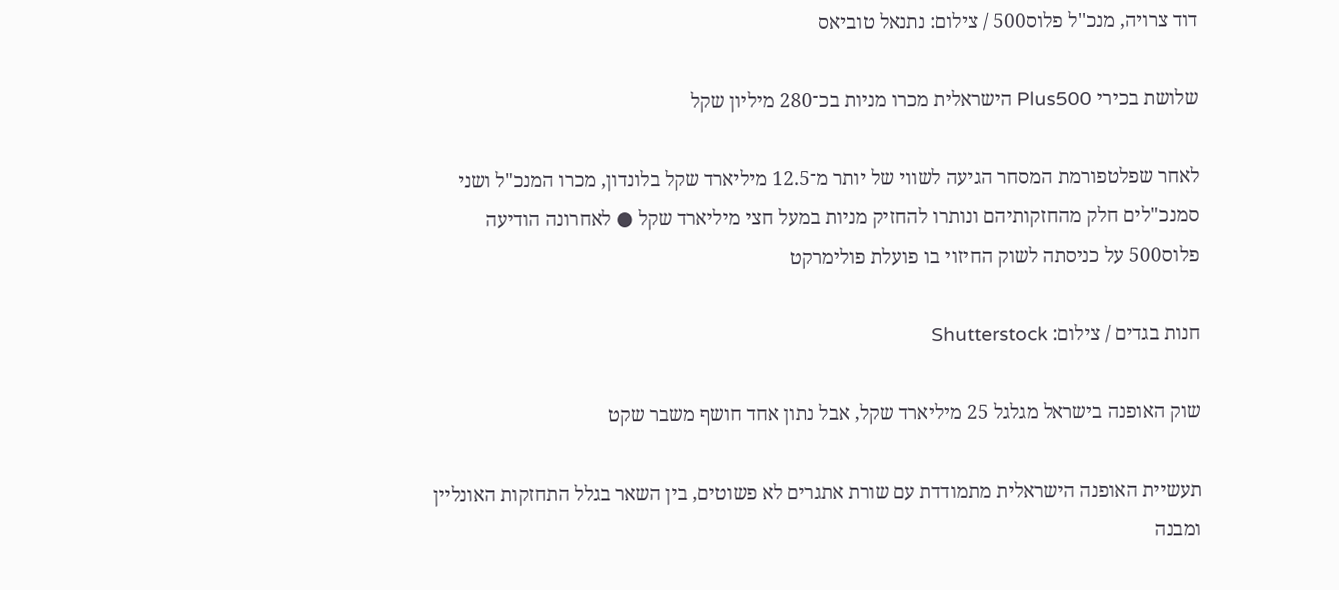דוד צרויה, מנכ''ל פלוס500 / צילום: נתנאל טוביאס

שלושת בכירי Plus500 הישראלית מכרו מניות בכ־280 מיליון שקל

לאחר שפלטפורמת המסחר הגיעה לשווי של יותר מ־12.5 מיליארד שקל בלונדון, מכרו המנכ"ל ושני סמנכ"לים חלק מהחזקותיהם ונותרו להחזיק מניות במעל חצי מיליארד שקל ● לאחרונה הודיעה פלוס500 על כניסתה לשוק החיזוי בו פועלת פולימרקט

חנות בגדים / צילום: Shutterstock

שוק האופנה בישראל מגלגל 25 מיליארד שקל, אבל נתון אחד חושף משבר שקט

תעשיית האופנה הישראלית מתמודדת עם שורת אתגרים לא פשוטים, בין השאר בגלל התחזקות האונליין ומבנה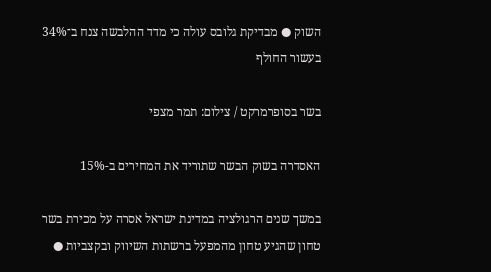השוק ● מבדיקת גלובס עולה כי מדד ההלבשה צנח ב־34% בעשור החולף

בשר בסופרמרקט / צילום: תמר מצפי

האסדרה בשוק הבשר שתוריד את המחירים ב-15%

במשך שנים הרגולציה במדינת ישראל אסרה על מכירת בשר טחון שהגיע טחון מהמפעל ברשתות השיווק ובקצביות ●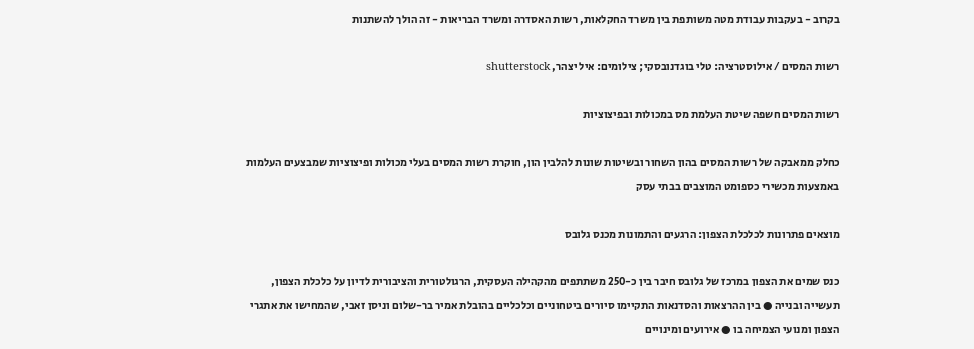בקרוב - בעקבות עבודת מטה משותפת בין משרד החקלאות, רשות האסדרה ומשרד הבריאות - זה הולך להשתנות

רשות המסים / אילוסטרציה: טלי בוגדנובסקי; צילומים: איל יצהר, shutterstock

רשות המסים חשפה שיטת העלמת מס במכולות ובפיצוציות

כחלק ממאבקה של רשות המסים בהון השחור ובשיטות שונות להלבין הון, חוקרת רשות המסים בעלי מכולות ופיצוציות שמבצעים העלמות באמצעות מכשירי כספומט המוצבים בבתי עסק

מוצאים פתרונות לכלכלת הצפון: הרגעים והתמונות מכנס גלובס

כנס שמים את הצפון במרכז של גלובס חיבר בין כ-250 משתתפים מהקהילה העסקית, הרגולטורית והציבורית לדיון על כלכלת הצפון, תעשייה ובנייה ● בין ההרצאות והסדנאות התקיימו סיורים ביטחוניים וכלכליים בהובלת אמיר בר-שלום וניסן זאבי, שהמחישו את אתגרי הצפון ומנועי הצמיחה בו ● אירועים ומינויים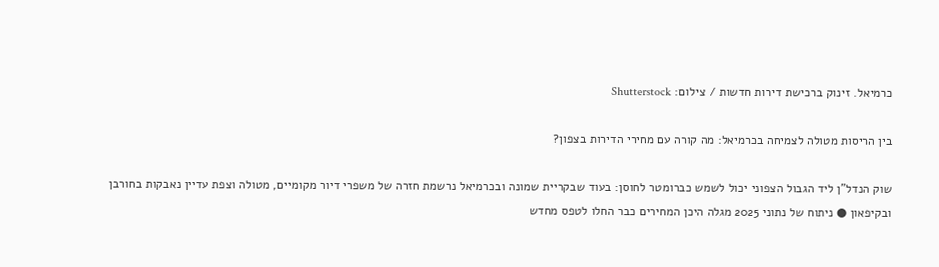כרמיאל. זינוק ברכישת דירות חדשות / צילום: Shutterstock

בין הריסות מטולה לצמיחה בכרמיאל: מה קורה עם מחירי הדירות בצפון?

שוק הנדל"ן ליד הגבול הצפוני יכול לשמש כברומטר לחוסן: בעוד שבקריית שמונה ובכרמיאל נרשמת חזרה של משפרי דיור מקומיים, מטולה וצפת עדיין נאבקות בחורבן ובקיפאון ● ניתוח של נתוני 2025 מגלה היכן המחירים כבר החלו לטפס מחדש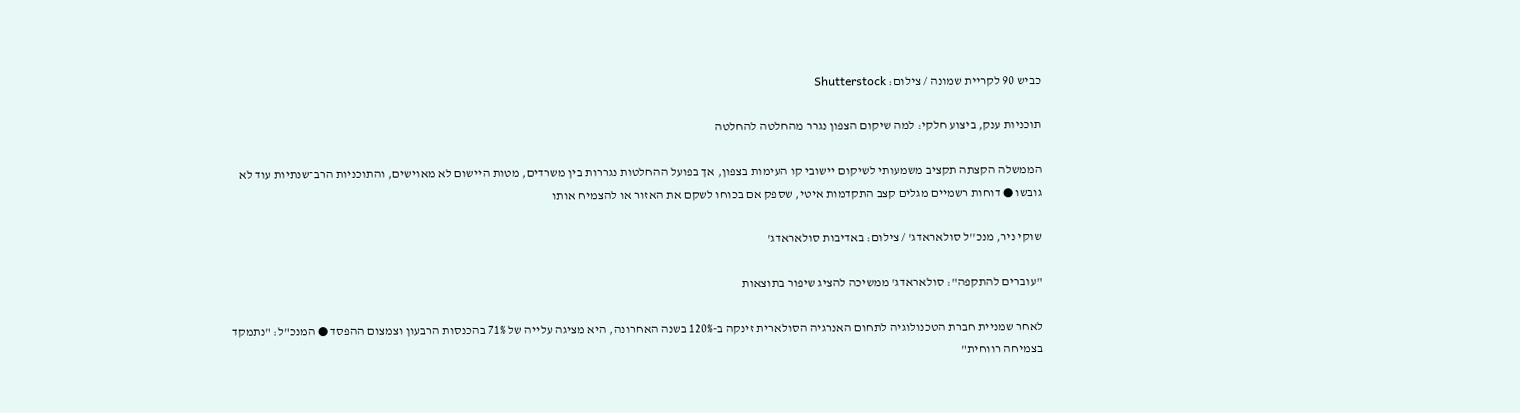כביש 90 לקריית שמונה / צילום: Shutterstock

תוכניות ענק, ביצוע חלקי: למה שיקום הצפון נגרר מהחלטה להחלטה

הממשלה הקצתה תקציב משמעותי לשיקום יישובי קו העימות בצפון, אך בפועל ההחלטות נגררות בין משרדים, מטות היישום לא מאוישים, והתוכניות הרב־שנתיות עוד לא גובשו ● דוחות רשמיים מגלים קצב התקדמות איטי, שספק אם בכוחו לשקם את האזור או להצמיח אותו

שוקי ניר, מנכ''ל סולאראדג' / צילום: באדיבות סולאראדג'

"עוברים להתקפה": סולאראדג' ממשיכה להציג שיפור בתוצאות

לאחר שמניית חברת הטכנולוגיה לתחום האנרגיה הסולארית זינקה ב-120% בשנה האחרונה, היא מציגה עלייה של 71% בהכנסות הרבעון וצמצום ההפסד ● המנכ"ל: "נתמקד בצמיחה רווחית"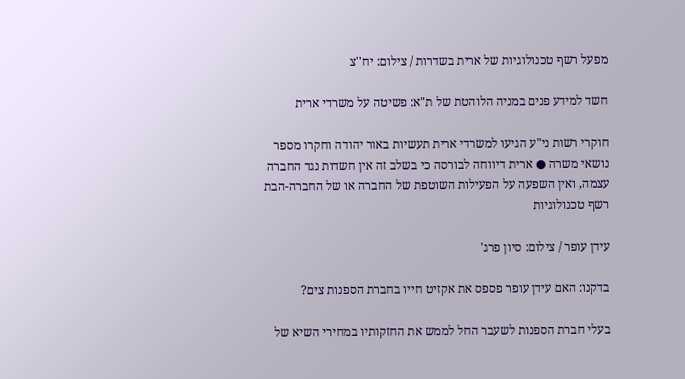מפעל רשף טכנולוגיות של ארית בשדרות / צילום: יח''צ

חשד למידע פנים במניה הלוהטת של ת"א: פשיטה על משרדי ארית

חוקרי רשות ני"ע הגיעו למשרדי ארית תעשיות באור יהודה וחקרו מספר נושאי משרה ● ארית דיווחה לבורסה כי בשלב זה אין חשדות נגד החברה עצמה, ואין השפעה על הפעילות השוטפת של החברה או של החברה-הבת רשף טכנולוגיות

עידן עופר / צילום: סיון פרג'

בדקנו: האם עידן עופר פספס את אקזיט חייו בחברת הספנות צים?

בעלי חברת הספנות לשעבר החל לממש את החזקותיו במחירי השיא של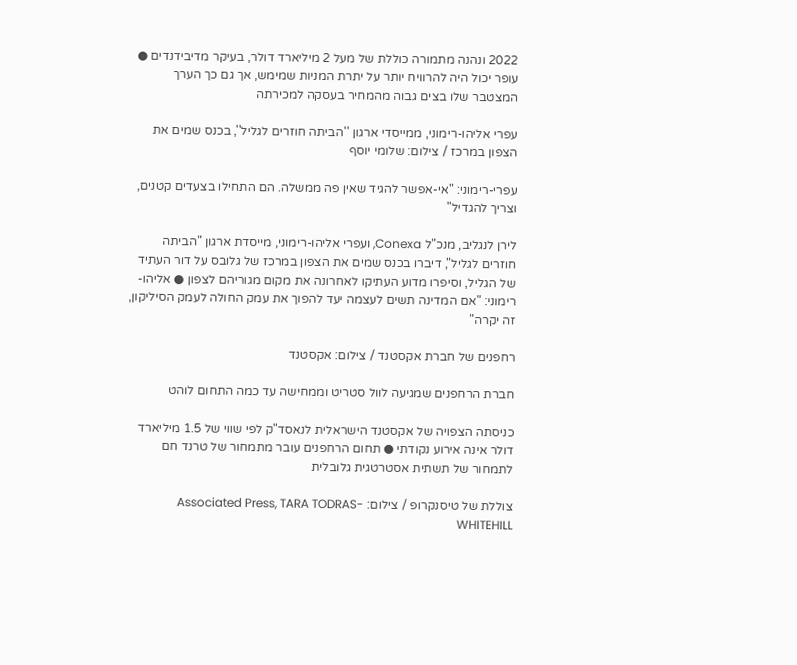2022 ונהנה מתמורה כוללת של מעל 2 מיליארד דולר, בעיקר מדיבידנדים ● עופר יכול היה להרוויח יותר על יתרת המניות שמימש, אך גם כך הערך המצטבר שלו בצים גבוה מהמחיר בעסקה למכירתה

עפרי אליהו-רימוני, ממייסדי ארגון ''הביתה חוזרים לגליל'', בכנס שמים את הצפון במרכז / צילום: שלומי יוסף

עפרי-רימוני: "אי-אפשר להגיד שאין פה ממשלה. הם התחילו בצעדים קטנים, וצריך להגדיל"

לירן לנגליב, מנכ"ל Conexa, ועפרי אליהו-רימוני, מייסדת ארגון "הביתה חוזרים לגליל", דיברו בכנס שמים את הצפון במרכז של גלובס על דור העתיד של הגליל, וסיפרו מדוע העתיקו לאחרונה את מקום מגוריהם לצפון ● אליהו-רימוני: "אם המדינה תשים לעצמה יעד להפוך את עמק החולה לעמק הסיליקון, זה יקרה"

רחפנים של חברת אקסטנד / צילום: אקסטנד

חברת הרחפנים שמגיעה לוול סטריט וממחישה עד כמה התחום לוהט

כניסתה הצפויה של אקסטנד הישראלית לנאסד"ק לפי שווי של 1.5 מיליארד דולר אינה אירוע נקודתי ● תחום הרחפנים עובר מתמחור של טרנד חם לתמחור של תשתית אסטרטגית גלובלית

צוללת של טיסנקרופ / צילום: Associated Press, TARA TODRAS-WHITEHILL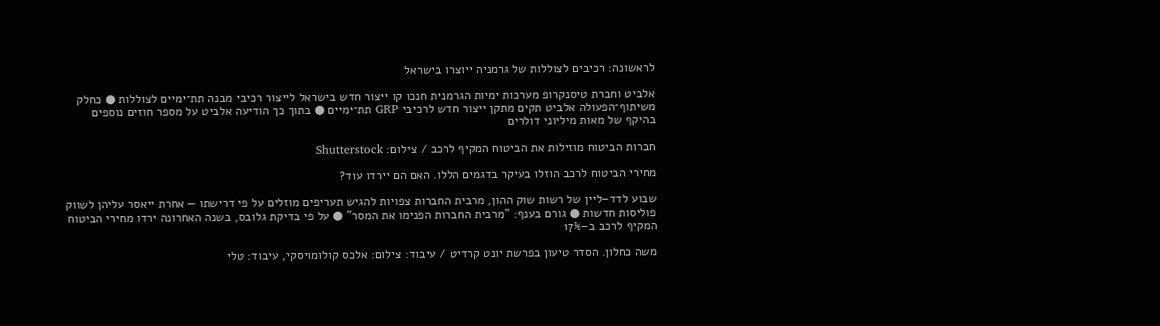לראשונה: רכיבים לצוללות של גרמניה ייוצרו בישראל

אלביט וחברת טיסנקרופ מערכות ימיות הגרמנית חנכו קו ייצור חדש בישראל לייצור רכיבי מבנה תת־ימיים לצוללות ● כחלק משיתוף־הפעולה אלביט תקים מתקן ייצור חדש לרכיבי GRP תת־ימיים ● בתוך כך הודיעה אלביט על מספר חוזים נוספים בהיקף של מאות מיליוני דולרים

חברות הביטוח מוזילות את הביטוח המקיף לרכב / צילום: Shutterstock

מחירי הביטוח לרכב הוזלו בעיקר בדגמים הללו. האם הם יירדו עוד?

שבוע לדד–ליין של רשות שוק ההון, מרבית החברות צפויות להגיש תעריפים מוזלים על פי דרישתו — אחרת ייאסר עליהן לשווק פוליסות חדשות ● גורם בענף: "מרבית החברות הפנימו את המסר" ● על פי בדיקת גלובס, בשנה האחרונה ירדו מחירי הביטוח המקיף לרכב ב–17%

משה כחלון. הסדר טיעון בפרשת יונט קרדיט / עיבוד: צילום: אלכס קולומויסקי, עיבוד: טלי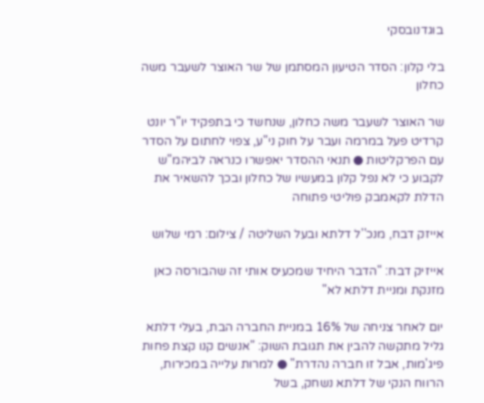בוגדנובסקי

בלי קלון: הסדר הטיעון המסתמן של שר האוצר לשעבר משה כחלון

שר האוצר לשעבר משה כחלון, שנחשד כי בתפקיד יו"ר יונט קרדיט פעל במרמה ועבר על חוק ני"ע, צפוי לחתום על הסדר עם הפרקליטות ● תנאי ההסדר יאפשרו כנראה לביהמ"ש לקבוע כי לא נפל קלון במעשיו של כחלון ובכך להשאיר את הדלת לקאמבק פוליטי פתוחה

אייזק דבח, מנכ''ל דלתא ובעל השליטה / צילום: רמי שלוש

אייזיק דבח: "הדבר היחיד שמכעיס אותי זה שהבורסה כאן מזנקת ומניית דלתא לא"

יום לאחר צניחה של 16% במניית החברה הבת, בעלי דלתא גליל מתקשה להבין את תגובת השוק: "אנשים קנו קצת פחות פיג'מות, אבל זו חברה נהדרת" ● למרות עלייה במכירות, הרווח הנקי של דלתא נשחק, בשל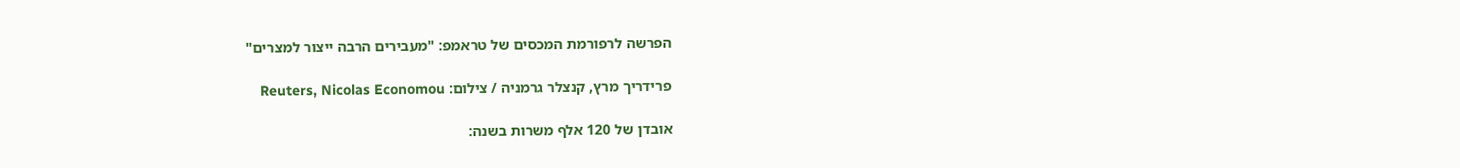הפרשה לרפורמת המכסים של טראמפ: "מעבירים הרבה ייצור למצרים"

פרידריך מרץ, קנצלר גרמניה / צילום: Reuters, Nicolas Economou

אובדן של 120 אלף משרות בשנה: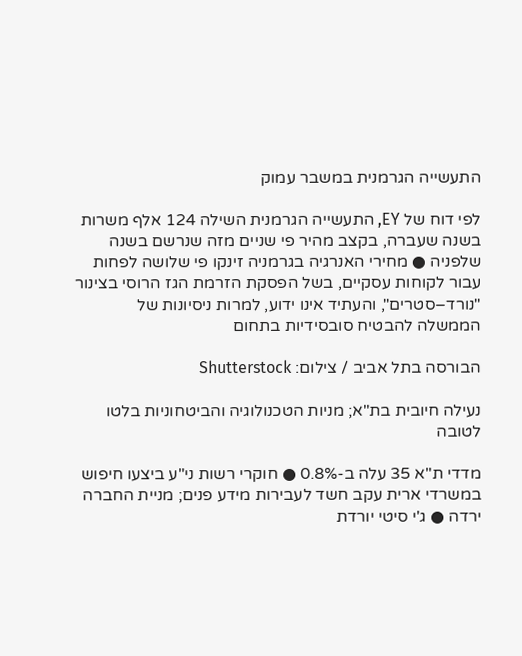התעשייה הגרמנית במשבר עמוק

לפי דוח של EY, התעשייה הגרמנית השילה 124 אלף משרות בשנה שעברה, בקצב מהיר פי שניים מזה שנרשם בשנה שלפניה ● מחירי האנרגיה בגרמניה זינקו פי שלושה לפחות עבור לקוחות עסקיים, בשל הפסקת הזרמת הגז הרוסי בצינור "נורד–סטרים", והעתיד אינו ידוע, למרות ניסיונות של הממשלה להבטיח סובסידיות בתחום

הבורסה בתל אביב / צילום: Shutterstock

נעילה חיובית בת"א; מניות הטכנולוגיה והביטחוניות בלטו לטובה

מדדי ת"א 35 עלה ב-0.8% ● חוקרי רשות ני"ע ביצעו חיפוש במשרדי ארית עקב חשד לעבירות מידע פנים; מניית החברה ירדה ● ג'י סיטי יורדת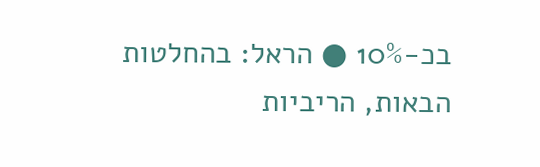בכ-10% ● הראל: בהחלטות הבאות, הריביות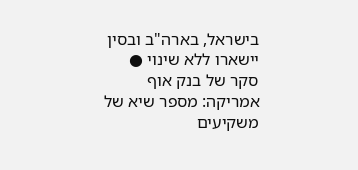בישראל, בארה"ב ובסין יישארו ללא שינוי ● סקר של בנק אוף אמריקה: מספר שיא של משקיעים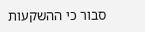סבור כי ההשקעות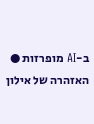ב-AI מופרזות ● האזהרה של אילון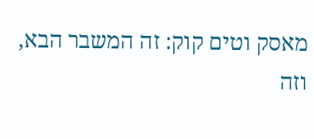מאסק וטים קוק: זה המשבר הבא, וזה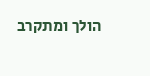הולך ומתקרב